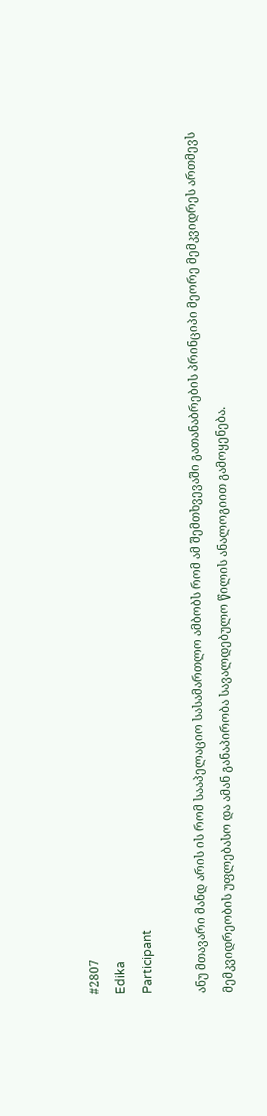#2807
Edika
Participant

ანუ მთავარი მანდ არის ის რომ სააპელაციო სასამართლო ამბობს რომ ამ შემთხვევაში გათანაბრების პრინციპი მეორე მემკვიდრეს ართმევს მემკვიდრეობის უფლებასო და ამან განაპირობა სავალდებულო წილის ანალოგიით გამოყენება.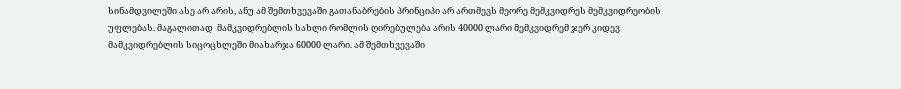სინამდვილეში ასე არ არის, ანუ ამ შემთხვევაში გათანაბრების პრინციპი არ ართმევს მეორე მემკვიდრეს მემკვიდრეობის უფლებას. მაგალითად  მამკვიდრებლის სახლი რომლის ღირებულება არის 40000 ლარი მემკვიდრემ ჯერ კიდევ მამკვიდრებლის სიცოცხლეში მიახარჯა 60000 ლარი. ამ შემთხვევაში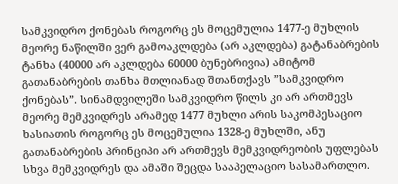სამკვიდრო ქონებას როგორც ეს მოცემულია 1477-ე მუხლის მეორე ნაწილში ვერ გამოაკლდება (არ აკლდება) გატანაბრების ტანხა (40000 არ აკლდება 60000 ბუნებრივია) ამიტომ გათანაბრების თანხა მთლიანად შთანთქავს ”სამკვიდრო ქონებას”. სინამდვილეში სამკვიდრო წილს კი არ ართმევს მეორე მემკვიდრეს არამედ 1477 მუხლი არის საკომპესაციო ხასიათის როგორც ეს მოცემულია 1328-ე მუხლში, ანუ გათანაბრების პრინციპი არ ართმევს მემკვიდრეობის უფლებას სხვა მემკვიდრეს და ამაში შეცდა სააპელაციო სასამართლო.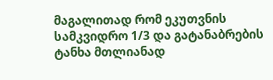მაგალითად რომ ეკუთვნის სამკვიდრო 1/3 და გატანაბრების ტანხა მთლიანად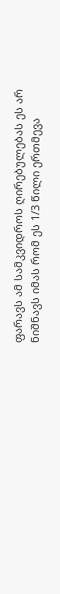ფარავს ამ სამკვიდროს ღირებულებას ეს არ ნიშნავს იმას რომ ეს 1/3 წილი ერთმევა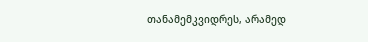თანამემკვიდრეს, არამედ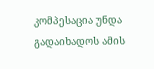კომპესაცია უნდა გადაიხადოს ამის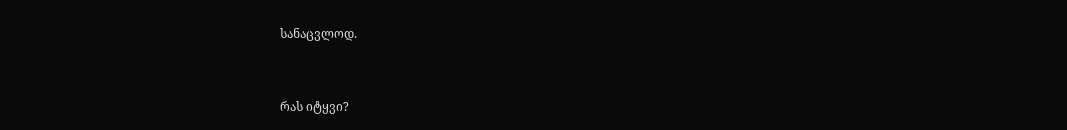სანაცვლოდ.



რას იტყვი?